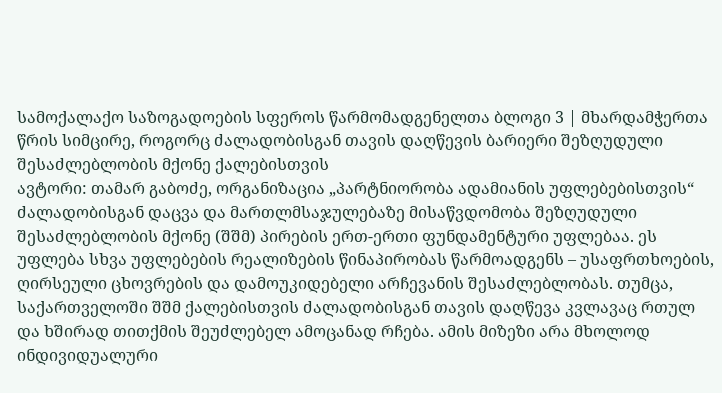სამოქალაქო საზოგადოების სფეროს წარმომადგენელთა ბლოგი 3 | მხარდამჭერთა წრის სიმცირე, როგორც ძალადობისგან თავის დაღწევის ბარიერი შეზღუდული შესაძლებლობის მქონე ქალებისთვის
ავტორი: თამარ გაბოძე, ორგანიზაცია „პარტნიორობა ადამიანის უფლებებისთვის“
ძალადობისგან დაცვა და მართლმსაჯულებაზე მისაწვდომობა შეზღუდული შესაძლებლობის მქონე (შშმ) პირების ერთ-ერთი ფუნდამენტური უფლებაა. ეს უფლება სხვა უფლებების რეალიზების წინაპირობას წარმოადგენს – უსაფრთხოების, ღირსეული ცხოვრების და დამოუკიდებელი არჩევანის შესაძლებლობას. თუმცა, საქართველოში შშმ ქალებისთვის ძალადობისგან თავის დაღწევა კვლავაც რთულ და ხშირად თითქმის შეუძლებელ ამოცანად რჩება. ამის მიზეზი არა მხოლოდ ინდივიდუალური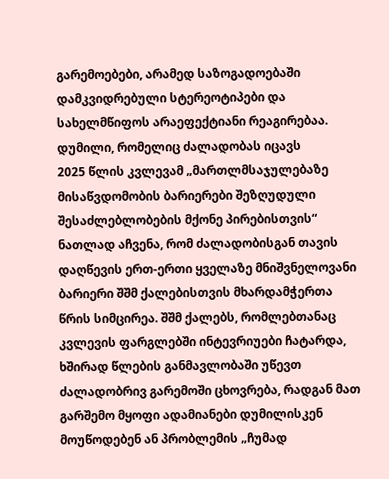გარემოებები, არამედ საზოგადოებაში დამკვიდრებული სტერეოტიპები და სახელმწიფოს არაეფექტიანი რეაგირებაა.
დუმილი, რომელიც ძალადობას იცავს
2025 წლის კვლევამ „მართლმსაჯულებაზე მისაწვდომობის ბარიერები შეზღუდული შესაძლებლობების მქონე პირებისთვის“ ნათლად აჩვენა, რომ ძალადობისგან თავის დაღწევის ერთ-ერთი ყველაზე მნიშვნელოვანი ბარიერი შშმ ქალებისთვის მხარდამჭერთა წრის სიმცირეა. შშმ ქალებს, რომლებთანაც კვლევის ფარგლებში ინტევრიუები ჩატარდა, ხშირად წლების განმავლობაში უწევთ ძალადობრივ გარემოში ცხოვრება, რადგან მათ გარშემო მყოფი ადამიანები დუმილისკენ მოუწოდებენ ან პრობლემის „ჩუმად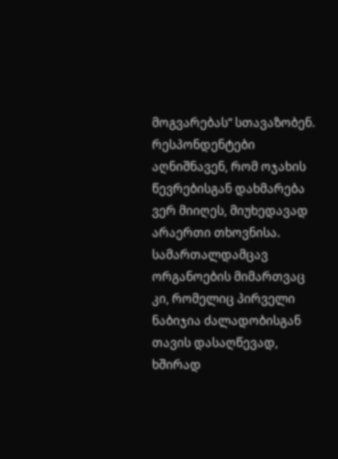მოგვარებას“ სთავაზობენ.
რესპონდენტები აღნიშნავენ, რომ ოჯახის წევრებისგან დახმარება ვერ მიიღეს, მიუხედავად არაერთი თხოვნისა. სამართალდამცავ ორგანოების მიმართვაც კი, რომელიც პირველი ნაბიჯია ძალადობისგან თავის დასაღწევად, ხშირად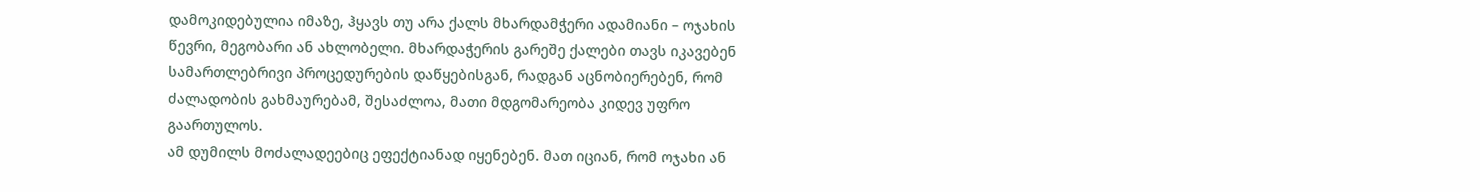დამოკიდებულია იმაზე, ჰყავს თუ არა ქალს მხარდამჭერი ადამიანი – ოჯახის წევრი, მეგობარი ან ახლობელი. მხარდაჭერის გარეშე ქალები თავს იკავებენ სამართლებრივი პროცედურების დაწყებისგან, რადგან აცნობიერებენ, რომ ძალადობის გახმაურებამ, შესაძლოა, მათი მდგომარეობა კიდევ უფრო გაართულოს.
ამ დუმილს მოძალადეებიც ეფექტიანად იყენებენ. მათ იციან, რომ ოჯახი ან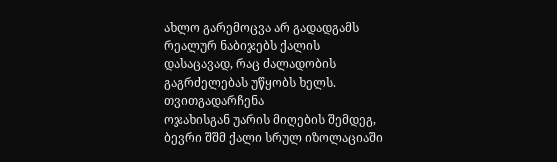ახლო გარემოცვა არ გადადგამს რეალურ ნაბიჯებს ქალის დასაცავად, რაც ძალადობის გაგრძელებას უწყობს ხელს.
თვითგადარჩენა
ოჯახისგან უარის მიღების შემდეგ, ბევრი შშმ ქალი სრულ იზოლაციაში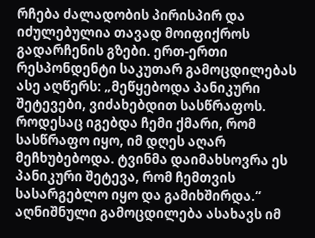რჩება ძალადობის პირისპირ და იძულებულია თავად მოიფიქროს გადარჩენის გზები. ერთ-ერთი რესპონდენტი საკუთარ გამოცდილებას ასე აღწერს: „მეწყებოდა პანიკური შეტევები, ვიძახებდით სასწრაფოს. როდესაც იგებდა ჩემი ქმარი, რომ სასწრაფო იყო, იმ დღეს აღარ მეჩხუბებოდა. ტვინმა დაიმახსოვრა ეს პანიკური შეტევა, რომ ჩემთვის სასარგებლო იყო და გამიხშირდა.“
აღნიშნული გამოცდილება ასახავს იმ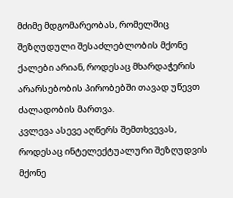მძიმე მდგომარეობას, რომელშიც შეზღუდული შესაძლებლობის მქონე ქალები არიან, როდესაც მხარდაჭერის არარსებობის პირობებში თავად უწევთ ძალადობის მართვა.
კვლევა ასევე აღწერს შემთხვევას, როდესაც ინტელექტუალური შეზღუდვის მქონე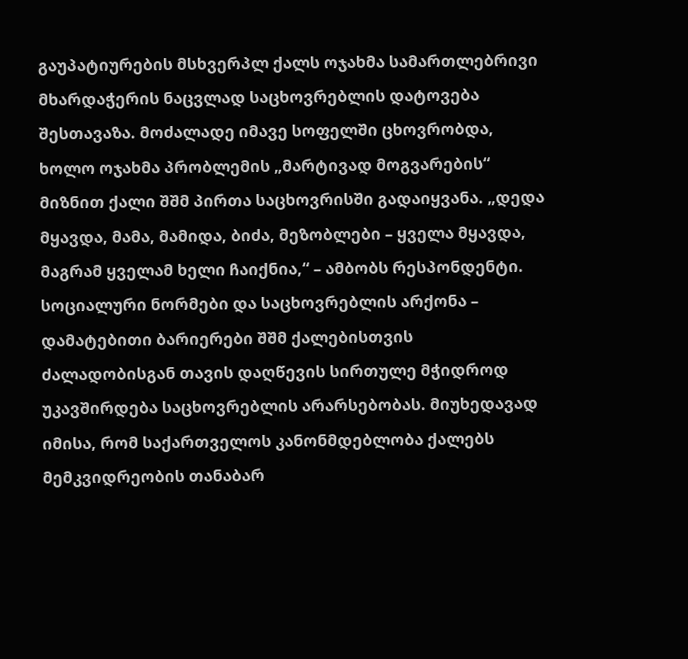გაუპატიურების მსხვერპლ ქალს ოჯახმა სამართლებრივი მხარდაჭერის ნაცვლად საცხოვრებლის დატოვება შესთავაზა. მოძალადე იმავე სოფელში ცხოვრობდა, ხოლო ოჯახმა პრობლემის „მარტივად მოგვარების“ მიზნით ქალი შშმ პირთა საცხოვრისში გადაიყვანა. „დედა მყავდა, მამა, მამიდა, ბიძა, მეზობლები – ყველა მყავდა, მაგრამ ყველამ ხელი ჩაიქნია,“ – ამბობს რესპონდენტი.
სოციალური ნორმები და საცხოვრებლის არქონა – დამატებითი ბარიერები შშმ ქალებისთვის
ძალადობისგან თავის დაღწევის სირთულე მჭიდროდ უკავშირდება საცხოვრებლის არარსებობას. მიუხედავად იმისა, რომ საქართველოს კანონმდებლობა ქალებს მემკვიდრეობის თანაბარ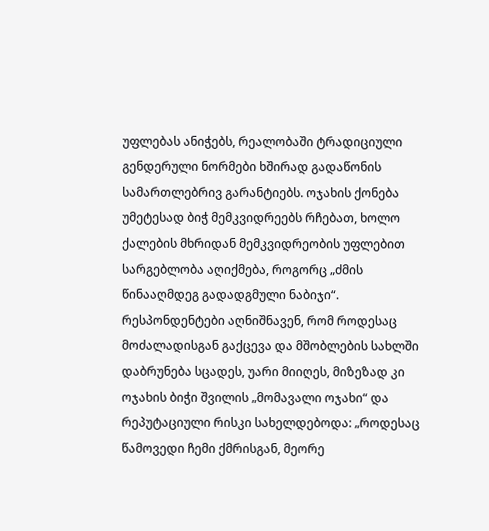უფლებას ანიჭებს, რეალობაში ტრადიციული გენდერული ნორმები ხშირად გადაწონის სამართლებრივ გარანტიებს. ოჯახის ქონება უმეტესად ბიჭ მემკვიდრეებს რჩებათ, ხოლო ქალების მხრიდან მემკვიდრეობის უფლებით სარგებლობა აღიქმება, როგორც „ძმის წინააღმდეგ გადადგმული ნაბიჯი“.
რესპონდენტები აღნიშნავენ, რომ როდესაც მოძალადისგან გაქცევა და მშობლების სახლში დაბრუნება სცადეს, უარი მიიღეს, მიზეზად კი ოჯახის ბიჭი შვილის „მომავალი ოჯახი“ და რეპუტაციული რისკი სახელდებოდა: „როდესაც წამოვედი ჩემი ქმრისგან, მეორე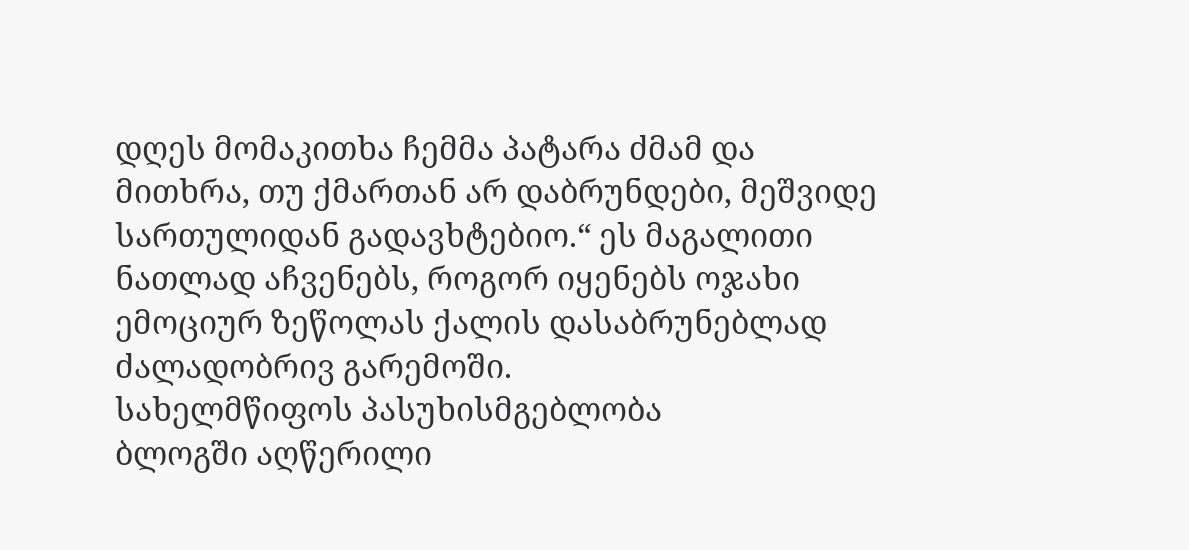დღეს მომაკითხა ჩემმა პატარა ძმამ და მითხრა, თუ ქმართან არ დაბრუნდები, მეშვიდე სართულიდან გადავხტებიო.“ ეს მაგალითი ნათლად აჩვენებს, როგორ იყენებს ოჯახი ემოციურ ზეწოლას ქალის დასაბრუნებლად ძალადობრივ გარემოში.
სახელმწიფოს პასუხისმგებლობა
ბლოგში აღწერილი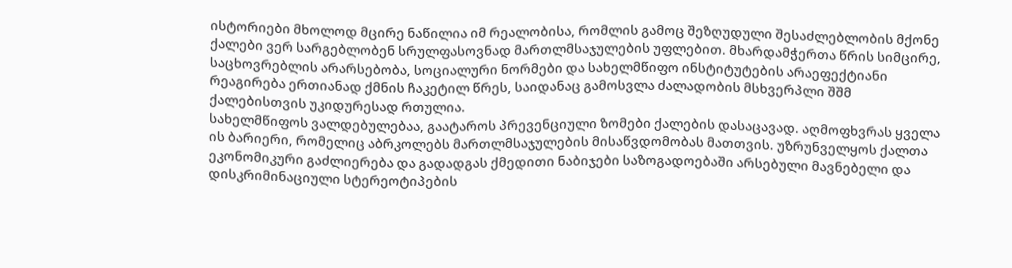ისტორიები მხოლოდ მცირე ნაწილია იმ რეალობისა, რომლის გამოც შეზღუდული შესაძლებლობის მქონე ქალები ვერ სარგებლობენ სრულფასოვნად მართლმსაჯულების უფლებით. მხარდამჭერთა წრის სიმცირე, საცხოვრებლის არარსებობა, სოციალური ნორმები და სახელმწიფო ინსტიტუტების არაეფექტიანი რეაგირება ერთიანად ქმნის ჩაკეტილ წრეს, საიდანაც გამოსვლა ძალადობის მსხვერპლი შშმ ქალებისთვის უკიდურესად რთულია.
სახელმწიფოს ვალდებულებაა, გაატაროს პრევენციული ზომები ქალების დასაცავად. აღმოფხვრას ყველა ის ბარიერი, რომელიც აბრკოლებს მართლმსაჯულების მისაწვდომობას მათთვის. უზრუნველყოს ქალთა ეკონომიკური გაძლიერება და გადადგას ქმედითი ნაბიჯები საზოგადოებაში არსებული მავნებელი და დისკრიმინაციული სტერეოტიპების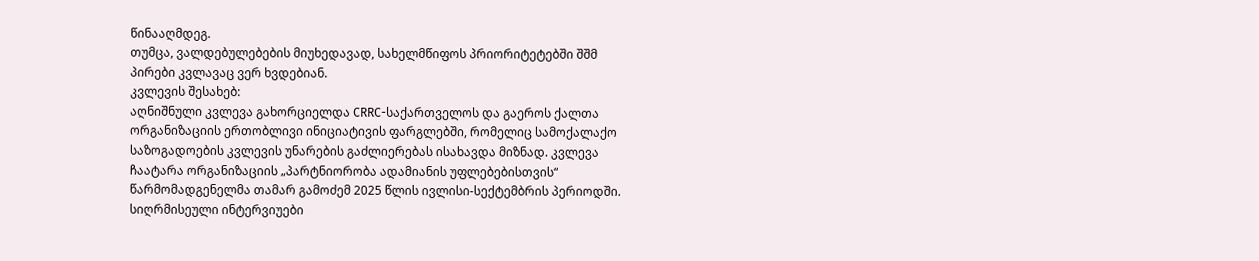წინააღმდეგ.
თუმცა, ვალდებულებების მიუხედავად, სახელმწიფოს პრიორიტეტებში შშმ პირები კვლავაც ვერ ხვდებიან.
კვლევის შესახებ:
აღნიშნული კვლევა გახორციელდა CRRC-საქართველოს და გაეროს ქალთა ორგანიზაციის ერთობლივი ინიციატივის ფარგლებში, რომელიც სამოქალაქო საზოგადოების კვლევის უნარების გაძლიერებას ისახავდა მიზნად. კვლევა ჩაატარა ორგანიზაციის „პარტნიორობა ადამიანის უფლებებისთვის“ წარმომადგენელმა თამარ გამოძემ 2025 წლის ივლისი-სექტემბრის პერიოდში. სიღრმისეული ინტერვიუები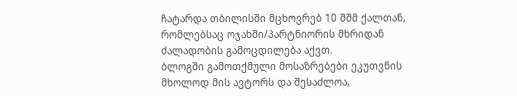ჩატარდა თბილისში მცხოვრებ 10 შშმ ქალთან, რომლებსაც ოჯახში/პარტნიორის მხრიდან ძალადობის გამოცდილება აქვთ.
ბლოგში გამოთქმული მოსაზრებები ეკუთვნის მხოლოდ მის ავტორს და შესაძლოა,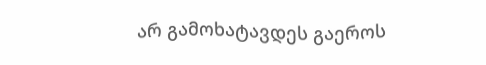არ გამოხატავდეს გაეროს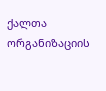ქალთა ორგანიზაციის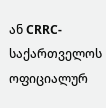ან CRRC-საქართველოს ოფიციალურ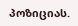პოზიციას.